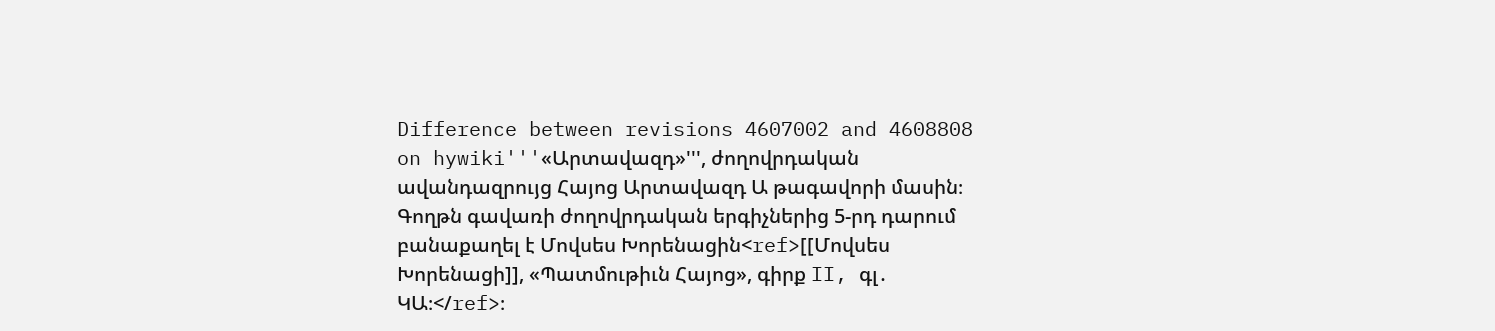Difference between revisions 4607002 and 4608808 on hywiki'''«Արտավազդ»''', ժողովրդական ավանդազրույց Հայոց Արտավազդ Ա թագավորի մասին։ Գողթն գավառի ժողովրդական երգիչներից 5-րդ դարում բանաքաղել է Մովսես Խորենացին<ref>[[Մովսես Խորենացի]], «Պատմութիւն Հայոց», գիրք II, գլ․ ԿԱ։</ref>։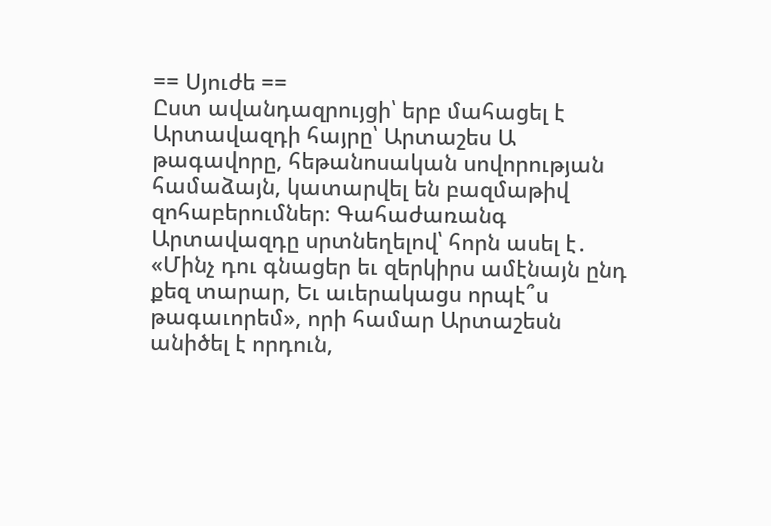== Սյուժե ==
Ըստ ավանդազրույցի՝ երբ մահացել է Արտավազդի հայրը՝ Արտաշես Ա թագավորը, հեթանոսական սովորության համաձայն, կատարվել են բազմաթիվ զոհաբերումներ։ Գահաժառանգ Արտավազդը սրտնեղելով՝ հորն ասել է․ «Մինչ դու գնացեր եւ զերկիրս ամէնայն ընդ քեզ տարար, Եւ աւերակացս որպէ՞ս թագաւորեմ», որի համար Արտաշեսն անիծել է որդուն,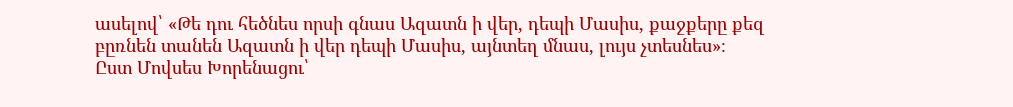ասելով՝ «Թե դու հեծնես որսի գնաս Ազատն ի վեր, դեպի Մասիս, քաջքերը քեզ բըռնեն տանեն Ազատն ի վեր դեպի Մասիս, այնտեղ մնաս, լույս չտեսնես»։
Ըստ Մովսես Խորենացու՝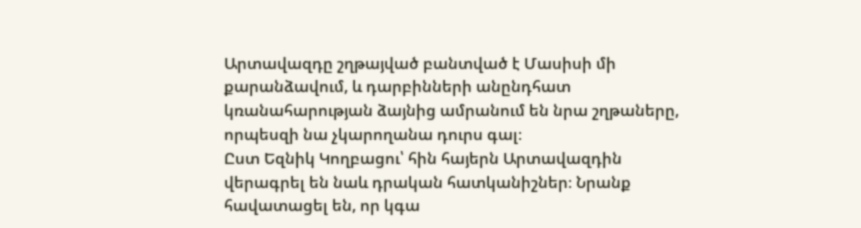Արտավազդը շղթայված բանտված է Մասիսի մի քարանձավում, և դարբինների անընդհատ կռանահարության ձայնից ամրանում են նրա շղթաները, որպեսզի նա չկարողանա դուրս գալ։
Ըստ Եզնիկ Կողբացու՝ հին հայերն Արտավազդին վերագրել են նաև դրական հատկանիշներ։ Նրանք հավատացել են, որ կգա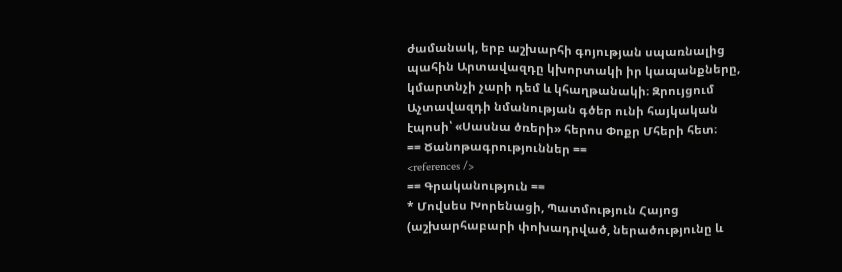ժամանակ, երբ աշխարհի գոյության սպառնալից պահին Արտավազդը կխորտակի իր կապանքները, կմարտնչի չարի դեմ և կհաղթանակի։ Զրույցում Աչտավազդի նմանության գծեր ունի հայկական էպոսի՝ «Սասնա ծռերի» հերոս Փոքր Մհերի հետ։
== Ծանոթագրություններ ==
<references />
== Գրականություն ==
* Մովսես Խորենացի, Պատմություն Հայոց (աշխարհաբարի փոխադրված, ներածությունը և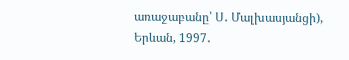առաջաբանը՝ Ս․ Մալխասյանցի), Երևան, 1997․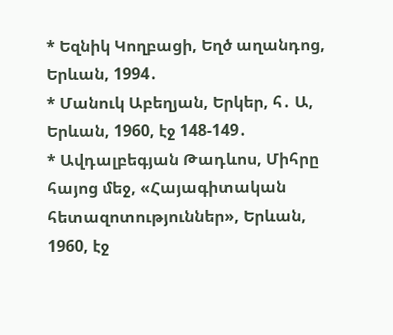* Եզնիկ Կողբացի, Եղծ աղանդոց, Երևան, 1994․
* Մանուկ Աբեղյան, Երկեր, հ․ Ա, Երևան, 1960, էջ 148-149․
* Ավդալբեգյան Թադևոս, Միհրը հայոց մեջ, «Հայագիտական հետազոտություններ», Երևան, 1960, էջ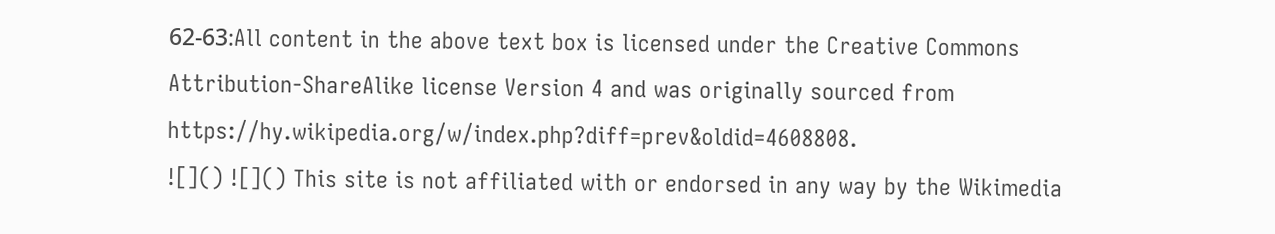62-63։All content in the above text box is licensed under the Creative Commons Attribution-ShareAlike license Version 4 and was originally sourced from https://hy.wikipedia.org/w/index.php?diff=prev&oldid=4608808.
![]() ![]() This site is not affiliated with or endorsed in any way by the Wikimedia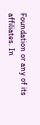Foundation or any of its affiliates. In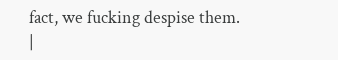fact, we fucking despise them.
|